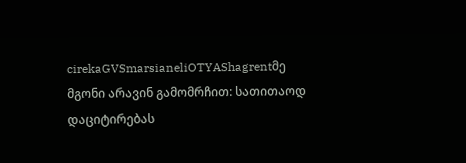cirekaGVSmarsianeliOTYAShagrentმე მგონი არავინ გამომრჩით: სათითაოდ დაციტირებას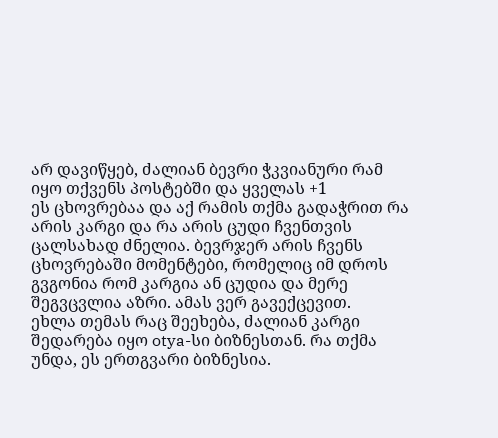არ დავიწყებ, ძალიან ბევრი ჭკვიანური რამ იყო თქვენს პოსტებში და ყველას +1
ეს ცხოვრებაა და აქ რამის თქმა გადაჭრით რა არის კარგი და რა არის ცუდი ჩვენთვის ცალსახად ძნელია. ბევრჯერ არის ჩვენს ცხოვრებაში მომენტები, რომელიც იმ დროს გვგონია რომ კარგია ან ცუდია და მერე შეგვცვლია აზრი. ამას ვერ გავექცევით.
ეხლა თემას რაც შეეხება, ძალიან კარგი შედარება იყო otya-სი ბიზნესთან. რა თქმა უნდა, ეს ერთგვარი ბიზნესია.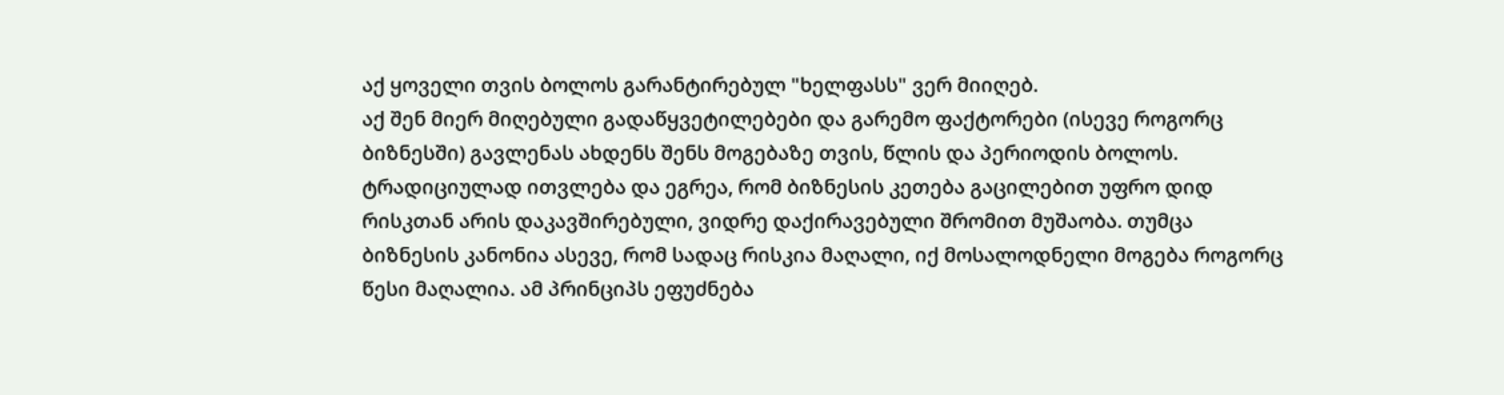აქ ყოველი თვის ბოლოს გარანტირებულ "ხელფასს" ვერ მიიღებ.
აქ შენ მიერ მიღებული გადაწყვეტილებები და გარემო ფაქტორები (ისევე როგორც ბიზნესში) გავლენას ახდენს შენს მოგებაზე თვის, წლის და პერიოდის ბოლოს.
ტრადიციულად ითვლება და ეგრეა, რომ ბიზნესის კეთება გაცილებით უფრო დიდ რისკთან არის დაკავშირებული, ვიდრე დაქირავებული შრომით მუშაობა. თუმცა ბიზნესის კანონია ასევე, რომ სადაც რისკია მაღალი, იქ მოსალოდნელი მოგება როგორც წესი მაღალია. ამ პრინციპს ეფუძნება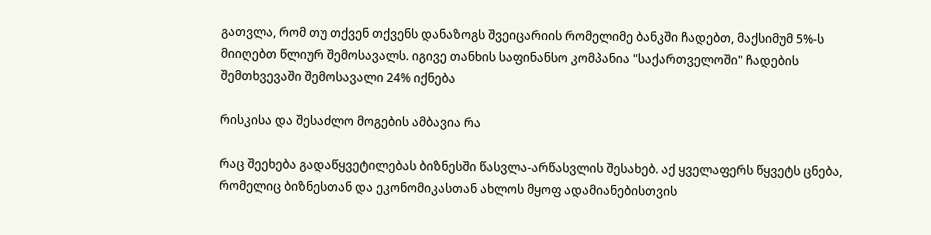გათვლა, რომ თუ თქვენ თქვენს დანაზოგს შვეიცარიის რომელიმე ბანკში ჩადებთ, მაქსიმუმ 5%-ს მიიღებთ წლიურ შემოსავალს. იგივე თანხის საფინანსო კომპანია "საქართველოში" ჩადების შემთხვევაში შემოსავალი 24% იქნება

რისკისა და შესაძლო მოგების ამბავია რა

რაც შეეხება გადაწყვეტილებას ბიზნესში წასვლა-არწასვლის შესახებ. აქ ყველაფერს წყვეტს ცნება, რომელიც ბიზნესთან და ეკონომიკასთან ახლოს მყოფ ადამიანებისთვის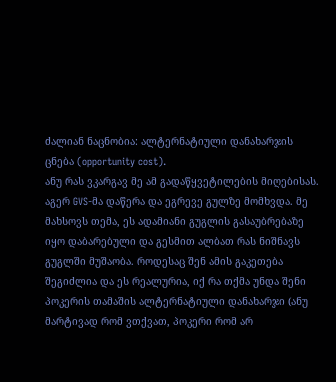ძალიან ნაცნობია: ალტერნატიული დანახარჯის ცნება (opportunity cost).
ანუ რას ვკარგავ მე ამ გადაწყვეტილების მიღებისას.
აგერ GVS-მა დაწერა და ეგრევე გულზე მომხვდა. მე მახსოვს თემა, ეს ადამიანი გუგლის გასაუბრებაზე იყო დაბარებული და გესმით ალბათ რას ნიშნავს გუგლში მუშაობა. როდესაც შენ ამის გაკეთება შეგიძლია და ეს რეალურია, იქ რა თქმა უნდა შენი პოკერის თამაშის ალტერნატიული დანახარჯი (ანუ მარტივად რომ ვთქვათ, პოკერი რომ არ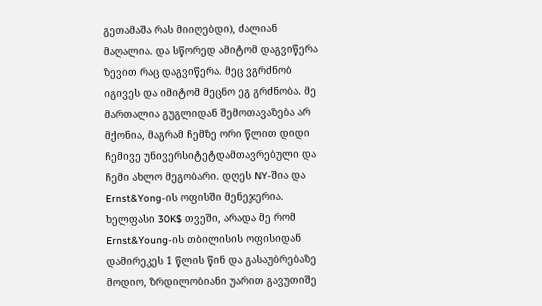გეთამაშა რას მიიღებდი), ძალიან მაღალია. და სწორედ ამიტომ დაგვიწერა ზევით რაც დაგვიწერა. მეც ვგრძნობ იგივეს და იმიტომ მეცნო ეგ გრძნობა. მე მართალია გუგლიდან შემოთავაზება არ მქონია, მაგრამ ჩემზე ორი წლით დიდი ჩემივე უნივერსიტეტდამთავრებული და ჩემი ახლო მეგობარი. დღეს NY-შია და Ernst&Yong-ის ოფისში მენეჯერია. ხელფასი 30K$ თვეში, არადა მე რომ Ernst&Young-ის თბილისის ოფისიდან დამირეკეს 1 წლის წინ და გასაუბრებაზე მოდიო, ზრდილობიანი უარით გავუთიშე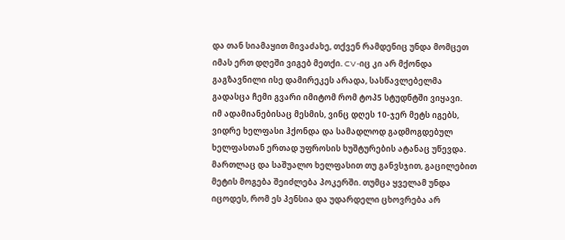და თან სიამაყით მივაძახე, თქვენ რამდენიც უნდა მომცეთ იმას ერთ დღეში ვიგებ მეთქი. CV-იც კი არ მქონდა გაგზავნილი ისე დამირეკეს არადა, სასწავლებელმა გადასცა ჩემი გვარი იმიტომ რომ ტოპ5 სტუდნტში ვიყავი.
იმ ადამიანებისაც მესმის, ვინც დღეს 10-ჯერ მეტს იგებს, ვიდრე ხელფასი ჰქონდა და სამადლოდ გადმოგდებულ ხელფასთან ერთად უფროსის ხუშტურების ატანაც უწევდა. მართლაც და საშუალო ხელფასით თუ განვსჯით, გაცილებით მეტის მოგება შეიძლება პოკერში. თუმცა ყველამ უნდა იცოდეს, რომ ეს პენსია და უდარდელი ცხოვრება არ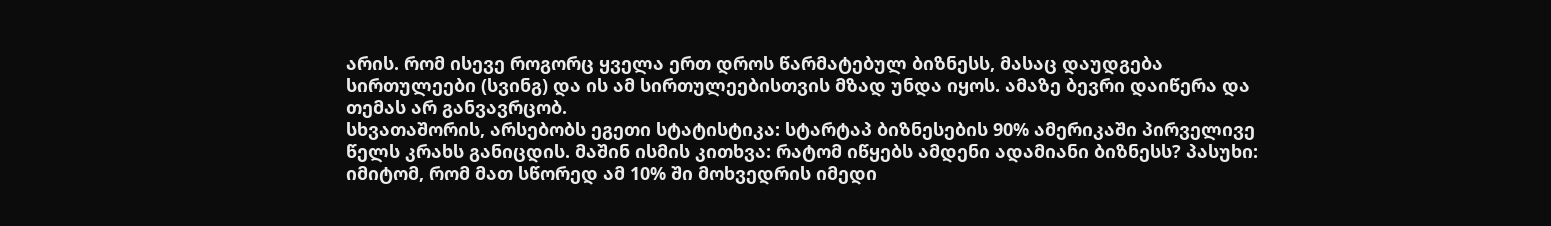არის. რომ ისევე როგორც ყველა ერთ დროს წარმატებულ ბიზნესს, მასაც დაუდგება სირთულეები (სვინგ) და ის ამ სირთულეებისთვის მზად უნდა იყოს. ამაზე ბევრი დაიწერა და თემას არ განვავრცობ.
სხვათაშორის, არსებობს ეგეთი სტატისტიკა: სტარტაპ ბიზნესების 90% ამერიკაში პირველივე წელს კრახს განიცდის. მაშინ ისმის კითხვა: რატომ იწყებს ამდენი ადამიანი ბიზნესს? პასუხი: იმიტომ, რომ მათ სწორედ ამ 10% ში მოხვედრის იმედი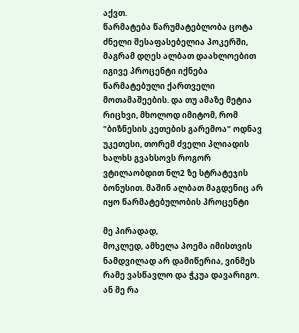აქვთ.
წარმატება წარუმატებლობა ცოტა ძნელი შესაფასებელია პოკერში, მაგრამ დღეს ალბათ დაახლოებით იგივე პროცენტი იქნება წარმატებული ქართველი მოთამაშეების. და თუ ამაზე მეტია რიცხვი, მხოლოდ იმიტომ, რომ "ბიზნესის კეთების გარემოა" ოდნავ უკეთესი, თორემ ძველი პლიადის ხალხს გვახსოვს როგორ ვტილაობდით ნლ2 ზე სტრატეჯის ბონუსით. მაშინ ალბათ მაგდენიც არ იყო წარმატებულობის პროცენტი

მე პირადად,
მოკლედ, ამხელა პოემა იმისთვის ნამდვილად არ დამიწერია, ვინმეს რამე ვასწავლო და ჭკუა დავარიგო. ან მე რა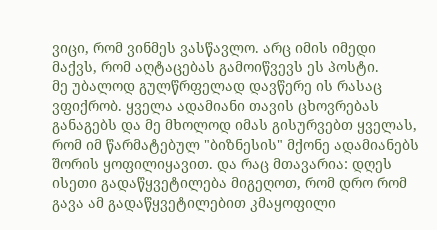ვიცი, რომ ვინმეს ვასწავლო. არც იმის იმედი მაქვს, რომ აღტაცებას გამოიწვევს ეს პოსტი.
მე უბალოდ გულწრფელად დავწერე ის რასაც ვფიქრობ. ყველა ადამიანი თავის ცხოვრებას განაგებს და მე მხოლოდ იმას გისურვებთ ყველას, რომ იმ წარმატებულ "ბიზნესის" მქონე ადამიანებს შორის ყოფილიყავით. და რაც მთავარია: დღეს ისეთი გადაწყვეტილება მიგეღოთ, რომ დრო რომ გავა ამ გადაწყვეტილებით კმაყოფილი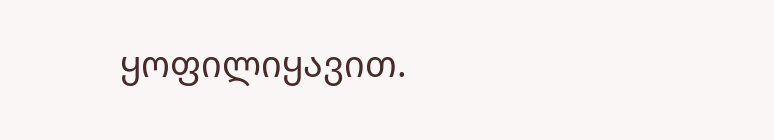ყოფილიყავით.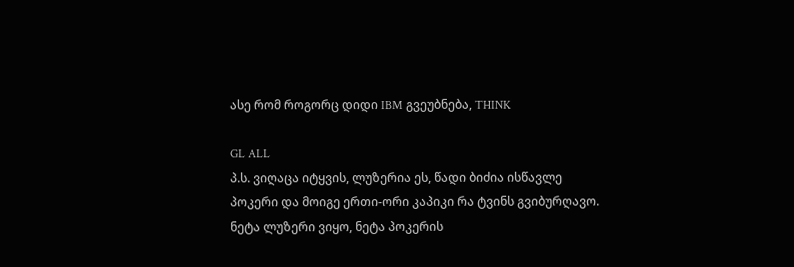ასე რომ როგორც დიდი IBM გვეუბნება, THINK

GL ALL
პ.ს. ვიღაცა იტყვის, ლუზერია ეს, წადი ბიძია ისწავლე პოკერი და მოიგე ერთი-ორი კაპიკი რა ტვინს გვიბურღავო. ნეტა ლუზერი ვიყო, ნეტა პოკერის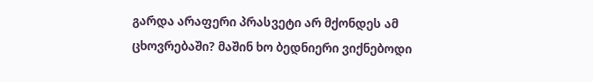გარდა არაფერი პრასვეტი არ მქონდეს ამ ცხოვრებაში? მაშინ ხო ბედნიერი ვიქნებოდი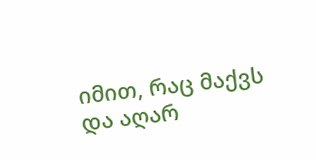იმით, რაც მაქვს და აღარ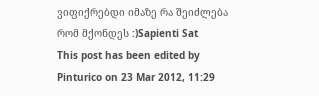ვიფიქრებდი იმაზე რა შეიძლება რომ მქონდეს :)Sapienti Sat
This post has been edited by Pinturico on 23 Mar 2012, 11:29